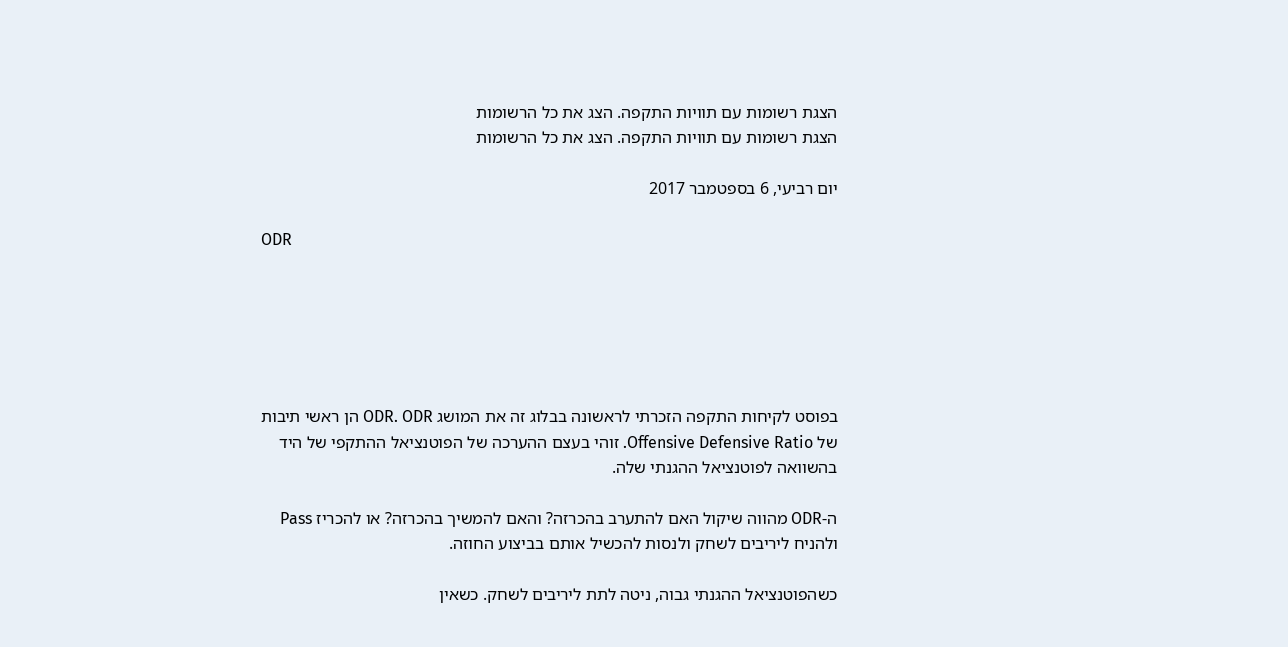הצגת רשומות עם תוויות התקפה. הצג את כל הרשומות
הצגת רשומות עם תוויות התקפה. הצג את כל הרשומות

יום רביעי, 6 בספטמבר 2017

ODR






בפוסט לקיחות התקפה הזכרתי לראשונה בבלוג זה את המושג ODR. ODR הן ראשי תיבות של Offensive Defensive Ratio. זוהי בעצם ההערכה של הפוטנציאל ההתקפי של היד בהשוואה לפוטנציאל ההגנתי שלה.

ה-ODR מהווה שיקול האם להתערב בהכרזה? והאם להמשיך בהכרזה? או להכריז Pass ולהניח ליריבים לשחק ולנסות להכשיל אותם בביצוע החוזה.

כשהפוטנציאל ההגנתי גבוה, ניטה לתת ליריבים לשחק. כשאין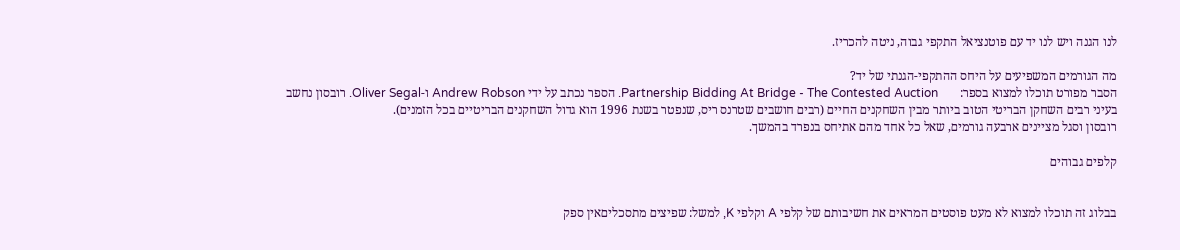לנו הגנה ויש לנו יד עם פוטנציאל התקפי גבוה, ניטה להכריז.

מה הגורמים המשפיעים על היחס ההתקפי-הגנתי של יד?
הסבר מפורט תוכלו למצוא בספר:       Partnership Bidding At Bridge - The Contested Auction. הספר נכתב על ידי Andrew Robson ו-Oliver Segal. רובסון נחשב בעיני רבים השחקן הבריטי הטוב ביותר מבין השחקנים החיים (רבים חושבים שטרנס ריס, שנפטר בשנת 1996 הוא גדול השחקנים הבריטיים בכל הזמנים).
רובסון וסגל מציינים ארבעה גורמים, שאל כל אחד מהם אתיחס בנפרד בהמשך.

קלפים גבוהים


בבלוג זה תוכלו למצוא לא מעט פוסטים המראים את חשיבותם של קלפי A וקלפי K, למשל: שפיצים מתסכליםאין ספק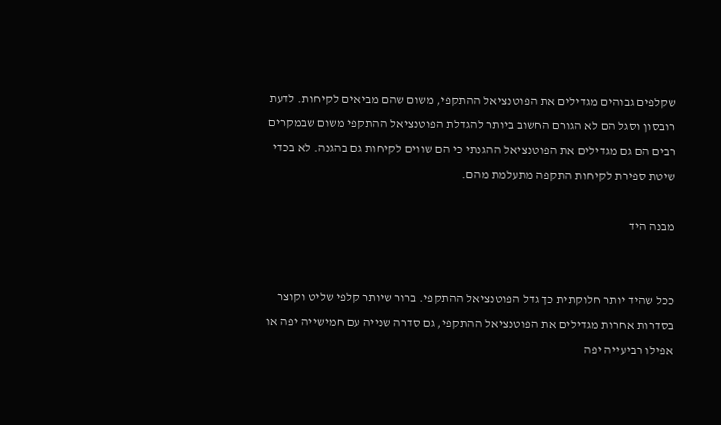שקלפים גבוהים מגדילים את הפוטנציאל ההתקפי, משום שהם מביאים לקיחות. לדעת רובסון וסגל הם לא הגורם החשוב ביותר להגדלת הפוטנציאל ההתקפי משום שבמקרים רבים הם גם מגדילים את הפוטנציאל ההגנתי כי הם שווים לקיחות גם בהגנה. לא בכדי שיטת ספירת לקיחות התקפה מתעלמת מהם.

מבנה היד


ככל שהיד יותר חלוקתית כך גדל הפוטנציאל ההתקפי. ברור שיותר קלפי שליט וקוצר בסדרות אחרות מגדילים את הפוטנציאל ההתקפי, גם סדרה שנייה עם חמישייה יפה או אפילו רביעייה יפה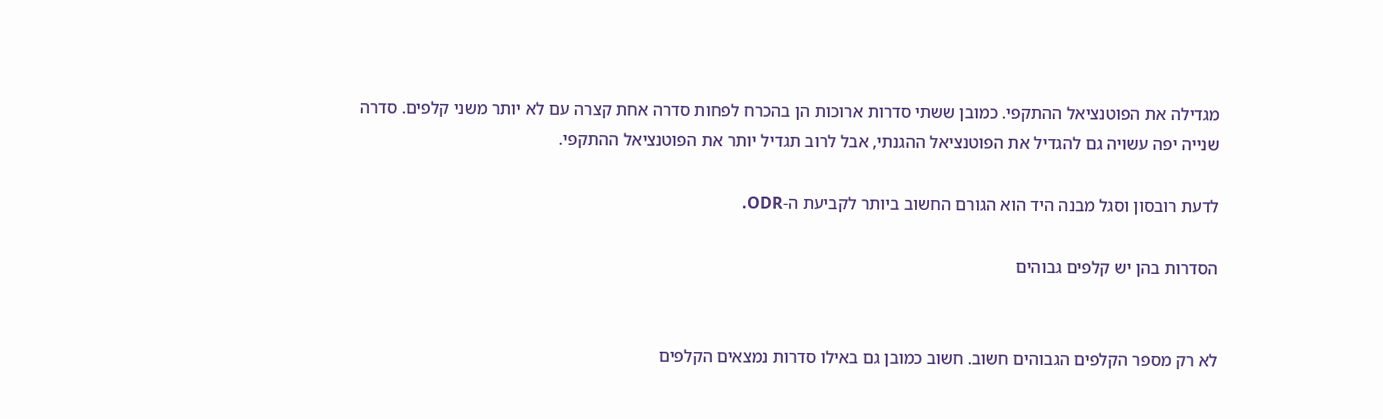מגדילה את הפוטנציאל ההתקפי. כמובן ששתי סדרות ארוכות הן בהכרח לפחות סדרה אחת קצרה עם לא יותר משני קלפים. סדרה שנייה יפה עשויה גם להגדיל את הפוטנציאל ההגנתי, אבל לרוב תגדיל יותר את הפוטנציאל ההתקפי.

לדעת רובסון וסגל מבנה היד הוא הגורם החשוב ביותר לקביעת ה-ODR.

הסדרות בהן יש קלפים גבוהים


לא רק מספר הקלפים הגבוהים חשוב. חשוב כמובן גם באילו סדרות נמצאים הקלפים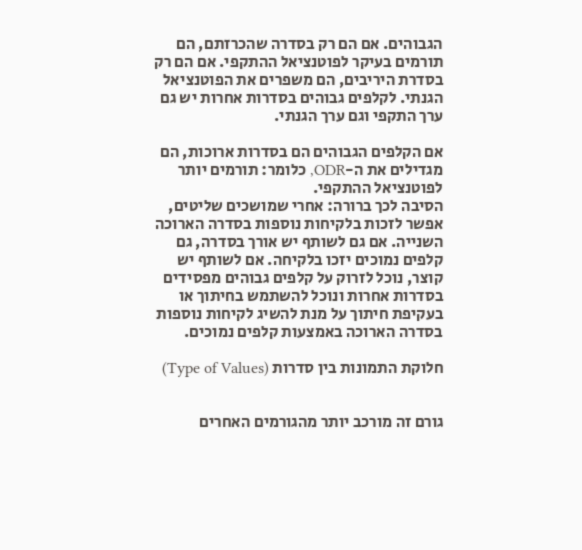הגבוהים. אם הם רק בסדרה שהכרזתם, הם תורמים בעיקר לפוטנציאל ההתקפי. אם הם רק בסדרת היריבים, הם משפרים את הפוטנציאל הגנתי. לקלפים גבוהים בסדרות אחרות יש גם ערך התקפי וגם ערך הגנתי.

אם הקלפים הגבוהים הם בסדרות ארוכות, הם מגדילים את ה-ODR, כלומר: תורמים יותר לפוטנציאל ההתקפי.
הסיבה לכך ברורה: אחרי שמושכים שליטים, אפשר לזכות בלקיחות נוספות בסדרה הארוכה השנייה. אם גם לשותף יש אורך בסדרה, גם קלפים נמוכים יזכו בלקיחה. אם לשותף יש קוצר, נוכל לזרוק על קלפים גבוהים מפסידים בסדרות אחרות ונוכל להשתמש בחיתוך או בעקיפת חיתוך על מנת להשיג לקיחות נוספות בסדרה הארוכה באמצעות קלפים נמוכים.

חלוקת התמונות בין סדרות (Type of Values)


גורם זה מורכב יותר מהגורמים האחרים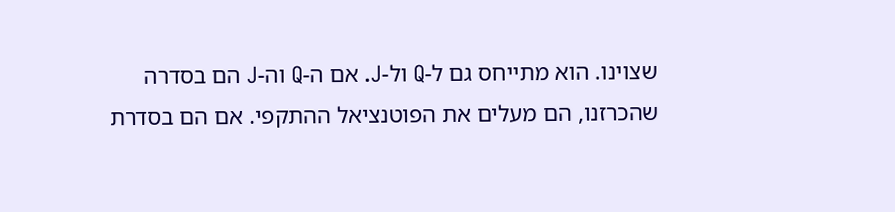שצוינו. הוא מתייחס גם ל-Q ול-J. אם ה-Q וה-J הם בסדרה שהכרזנו, הם מעלים את הפוטנציאל ההתקפי. אם הם בסדרת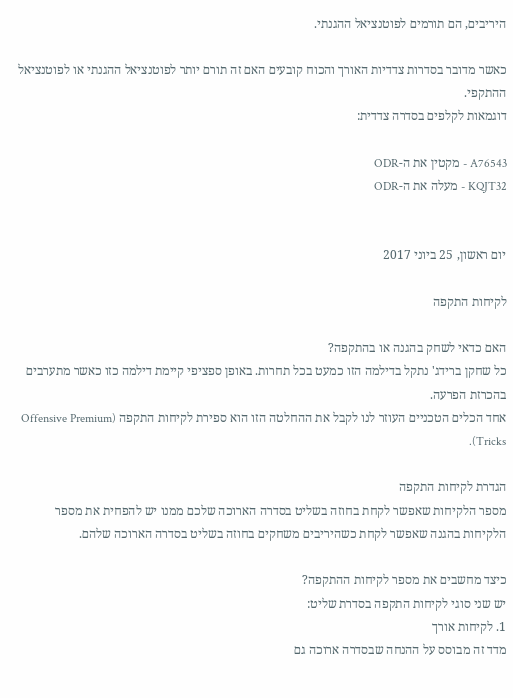היריבים, הם תורמים לפוטנציאל ההגנתי.

כאשר מדובר בסדרות צדדיות האורך והכוח קובעים האם זה תורם יותר לפוטנציאל ההגנתי או לפוטנציאל ההתקפי.
דוגמאות לקלפים בסדרה צדדית:

A76543 - מקטין את ה-ODR
KQJT32 - מעלה את ה-ODR


יום ראשון, 25 ביוני 2017

לקיחות התקפה

האם כדאי לשחק בהגנה או בהתקפה?
כל שחקן ברידג' נתקל בדילמה הזו כמעט בכל תחרות. באופן ספציפי קיימת דילמה כזו כאשר מתערבים בהכרזת הפרעה.
אחד הכלים הטכניים העוזר לנו לקבל את ההחלטה הזו הוא ספירת לקיחות התקפה (Offensive Premium Tricks).

הגדרת לקיחות התקפה
מספר הלקיחות שאפשר לקחת בחוזה בשליט בסדרה הארוכה שלכם ממנו יש להפחית את מספר הלקיחות בהגנה שאפשר לקחת כשהיריבים משחקים בחוזה בשליט בסדרה הארוכה שלהם.

כיצד מחשבים את מספר לקיחות ההתקפה?
יש שני סוגי לקיחות התקפה בסדרת שליט:
1. לקיחות אורך
מדד זה מבוסס על ההנחה שבסדרה ארוכה גם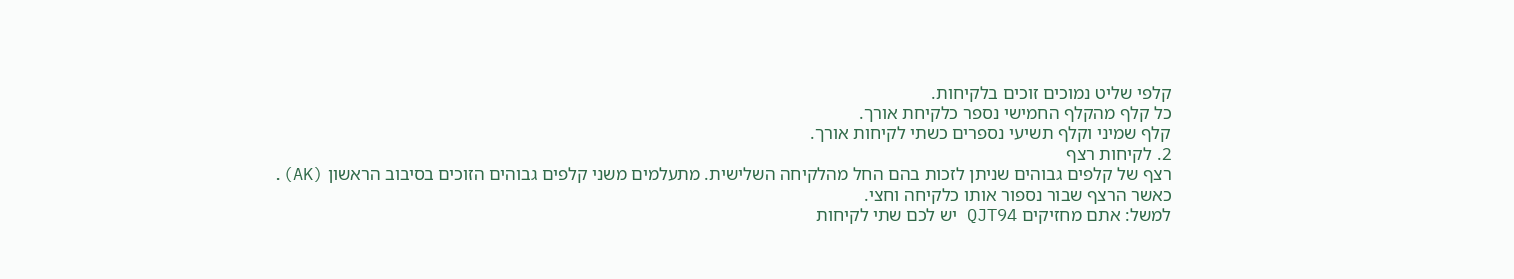קלפי שליט נמוכים זוכים בלקיחות.
כל קלף מהקלף החמישי נספר כלקיחת אורך.
קלף שמיני וקלף תשיעי נספרים כשתי לקיחות אורך.
2. לקיחות רצף
רצף של קלפים גבוהים שניתן לזכות בהם החל מהלקיחה השלישית. מתעלמים משני קלפים גבוהים הזוכים בסיבוב הראשון (AK).
כאשר הרצף שבור נספור אותו כלקיחה וחצי.
למשל: אתם מחזיקים QJT94 יש לכם שתי לקיחות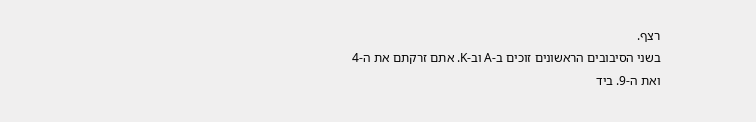רצף.
בשני הסיבובים הראשונים זוכים ב-A וב-K. אתם זרקתם את ה-4 ואת ה-9. ביד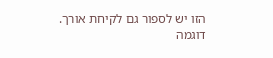הזו יש לספור גם לקיחת אורך.
דוגמה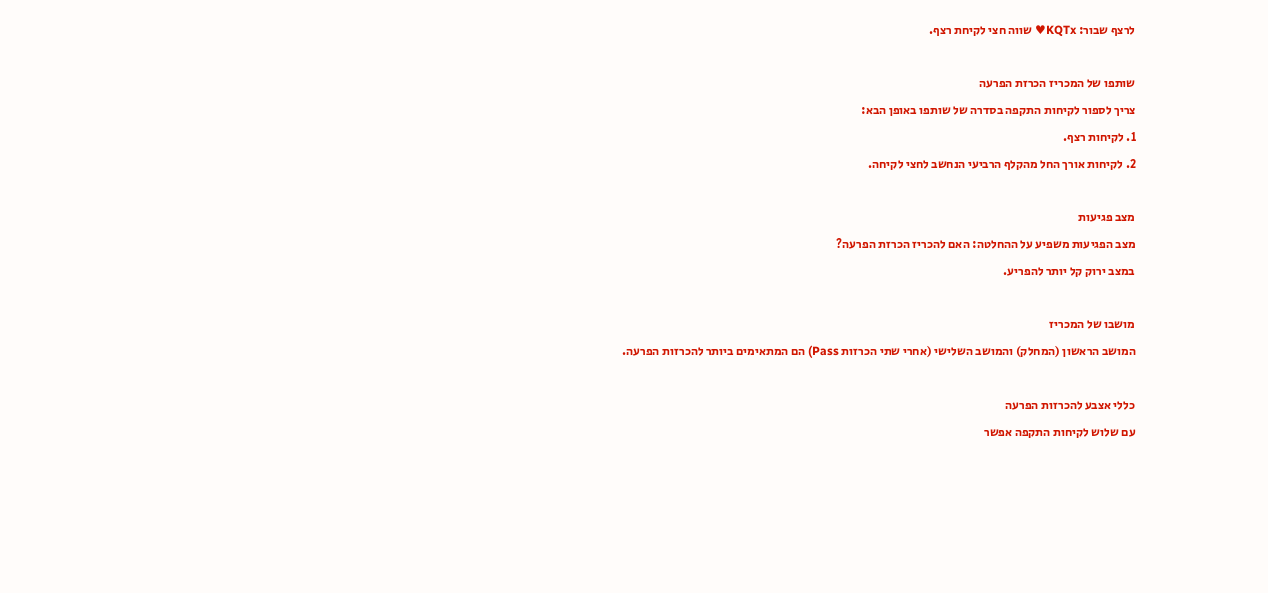לרצף שבור: KQTx♥ שווה חצי לקיחת רצף.

שותפו של המכריז הכרזת הפרעה
צריך לספור לקיחות התקפה בסדרה של שותפו באופן הבא:
1. לקיחות רצף.
2. לקיחות אורך החל מהקלף הרביעי הנחשב לחצי לקיחה.

מצב פגיעות
מצב הפגיעות משפיע על ההחלטה: האם להכריז הכרזת הפרעה?
במצב ירוק קל יותר להפריע.

מושבו של המכריז
המושב הראשון (המחלק) והמושב השלישי (אחרי שתי הכרזות Pass) הם המתאימים ביותר להכרזות הפרעה.

כללי אצבע להכרזות הפרעה
עם שלוש לקיחות התקפה אפשר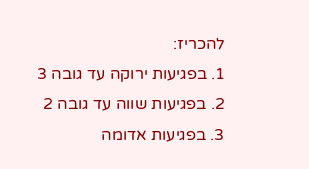להכריז:
1. בפגיעות ירוקה עד גובה 3
2. בפגיעות שווה עד גובה 2
3. בפגיעות אדומה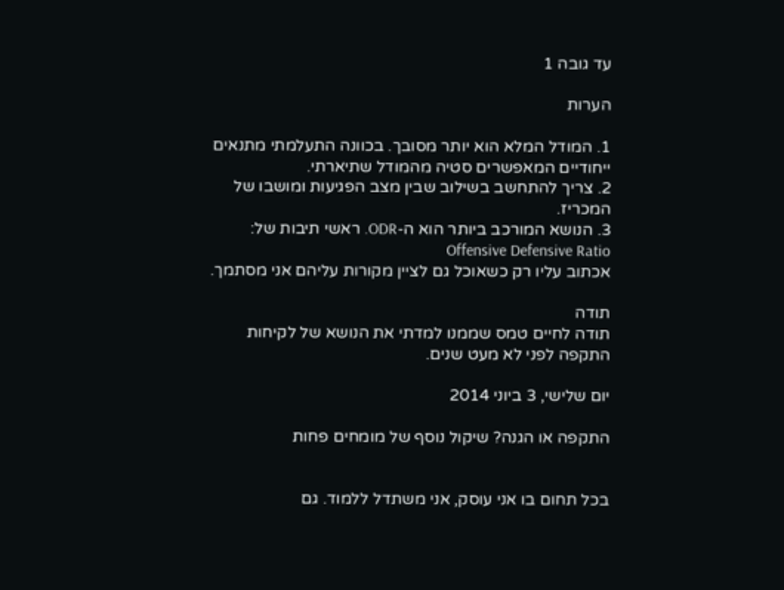עד גובה 1

הערות

1. המודל המלא הוא יותר מסובך. בכוונה התעלמתי מתנאים ייחודיים המאפשרים סטיה מהמודל שתיארתי.
2. צריך להתחשב בשילוב שבין מצב הפגיעות ומושבו של המכריז.
3. הנושא המורכב ביותר הוא ה-ODR. ראשי תיבות של: Offensive Defensive Ratio
אכתוב עליו רק כשאוכל גם לציין מקורות עליהם אני מסתמך.

תודה
תודה לחיים טמס שממנו למדתי את הנושא של לקיחות התקפה לפני לא מעט שנים.

יום שלישי, 3 ביוני 2014

התקפה או הגנה? שיקול נוסף של מומחים פחות


בכל תחום בו אני עוסק, אני משתדל ללמוד. גם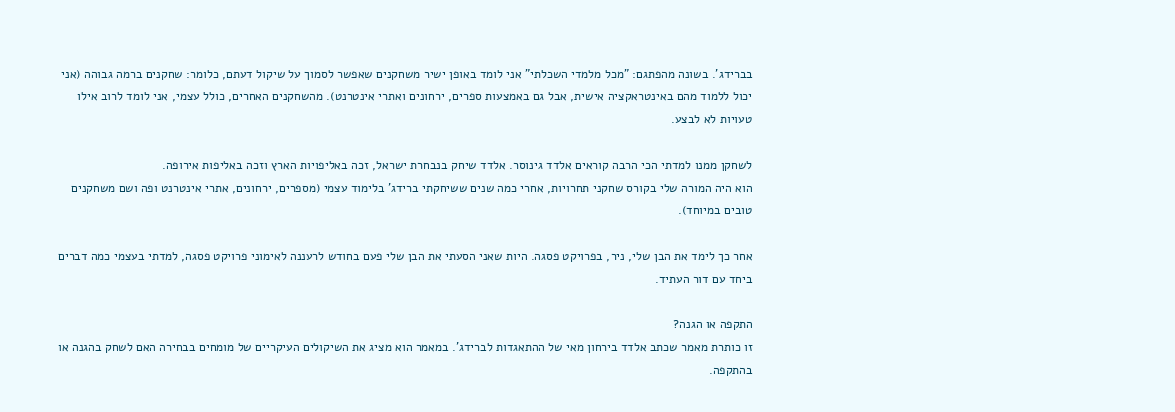בברידג'. בשונה מהפתגם: "מכל מלמדי השכלתי" אני לומד באופן ישיר משחקנים שאפשר לסמוך על שיקול דעתם, כלומר: שחקנים ברמה גבוהה (אני יכול ללמוד מהם באינטראקציה אישית, אבל גם באמצעות ספרים, ירחונים ואתרי אינטרנט). מהשחקנים האחרים, כולל עצמי, אני לומד לרוב אילו טעויות לא לבצע.

לשחקן ממנו למדתי הכי הרבה קוראים אלדד גינוסר. אלדד שיחק בנבחרת ישראל, זכה באליפויות הארץ וזכה באליפות אירופה.
הוא היה המורה שלי בקורס שחקני תחרויות, אחרי כמה שנים ששיחקתי ברידג' בלימוד עצמי (מספרים, ירחונים, אתרי אינטרנט ופה ושם משחקנים טובים במיוחד).

אחר כך לימד את הבן שלי, ניר, בפרויקט פסגה. היות שאני הסעתי את הבן שלי פעם בחודש לרעננה לאימוני פרויקט פסגה, למדתי בעצמי כמה דברים ביחד עם דור העתיד.

התקפה או הגנה?
זו כותרת מאמר שכתב אלדד בירחון מאי של ההתאגדות לברידג'. במאמר הוא מציג את השיקולים העיקריים של מומחים בבחירה האם לשחק בהגנה או בהתקפה.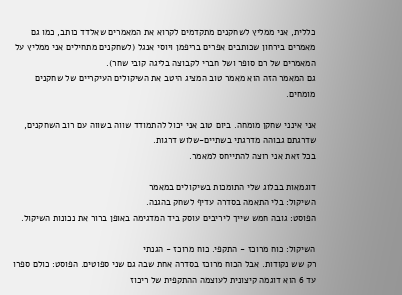כללית, אני ממליץ לשחקנים מתקדמים לקרוא את המאמרים שאלדד כותב, כמו גם מאמרים בירחון שכותבים אפרים בריפמן ויוסי אנגל (לשחקנים מתחילים אני ממליץ על המאמרים של רם סופר ושל חברי לקבוצה בליגה קובי שחר).
גם המאמר הזה הוא מאמר טוב המציג היטב את השיקולים העיקריים של שחקנים מומחים.

אני אינני שחקן מומחה. ביום טוב אני יכול להתמודד שווה בשווה עם רוב השחקנים, שדרגתם גבוהה מדרגתי בשתיים-שלוש דרגות.
בכל זאת אני רוצה להתייחס למאמר.

דוגמאות בבלוג שלי התומכות בשיקולים במאמר
השיקול: בלי התאמה בסדרה עדיף לשחק בהגנה.
הפוסט: גובה חמש שייך ליריבים עוסק ביד המדגימה באופן ברור את נכונות השיקול.

השיקול: כוח מרוכז - התקפי. כוח מרוכז - הגנתי
רק שש נקודות. אבל הכוח מרוכז בסדרה אחת שבה גם שני ספוטים. הפוסט: כולם ספרו עד 6 הוא דוגמה קיצונית לעוצמה ההתקפית של ריכוז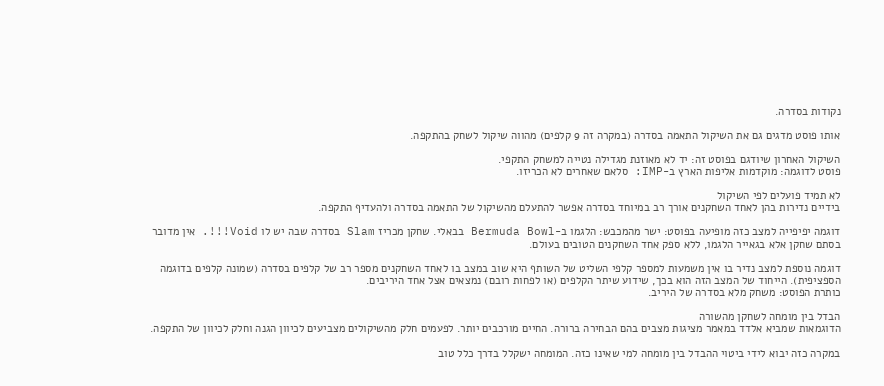נקודות בסדרה.

אותו פוסט מדגים גם את השיקול התאמה בסדרה (במקרה זה 9 קלפים) מהווה שיקול לשחק בהתקפה.

השיקול האחרון שיודגם בפוסט זה: יד לא מאוזנת מגדילה נטייה למשחק התקפי.
פוסט לדוגמה: מוקדמות אליפות הארץ ב-IMP: סלאם שאחרים לא הכריזו.

לא תמיד פועלים לפי השיקול
בידיים נדירות בהן לאחד השחקנים אורך רב במיוחד בסדרה אפשר להתעלם מהשיקול של התאמה בסדרה ולהעדיף התקפה.

דוגמה יפיפייה למצב כזה מופיעה בפוסט: ישר מהמכבש: הלגמו ב-Bermuda Bowl בבאלי. שחקן מכריז Slam בסדרה שבה יש לו Void!!!. אין מדובר בסתם שחקן אלא בגאייר הלגמו, ללא ספק אחד השחקנים הטובים בעולם.

דוגמה נוספת למצב נדיר בו אין משמעות למספר קלפי השליט של השותף היא שוב במצב בו לאחד השחקנים מספר רב של קלפים בסדרה (שמונה קלפים בדוגמה הספציפית). הייחוד של המצב הזה הוא בכך, שידוע שיתר הקלפים (או לפחות רובם) נמצאים אצל אחד היריבים.
כותרת הפוסט: משחק מלא בסדרה של היריב.

הבדל בין מומחה לשחקן מהשורה
הדוגמאות שמביא אלדד במאמר מציגות מצבים בהם הבחירה ברורה. החיים מורכבים יותר. לפעמים חלק מהשיקולים מצביעים לכיוון הגנה וחלק לכיוון של התקפה.

במקרה כזה יבוא לידי ביטוי ההבדל בין מומחה למי שאינו כזה. המומחה ישקלל בדרך כלל טוב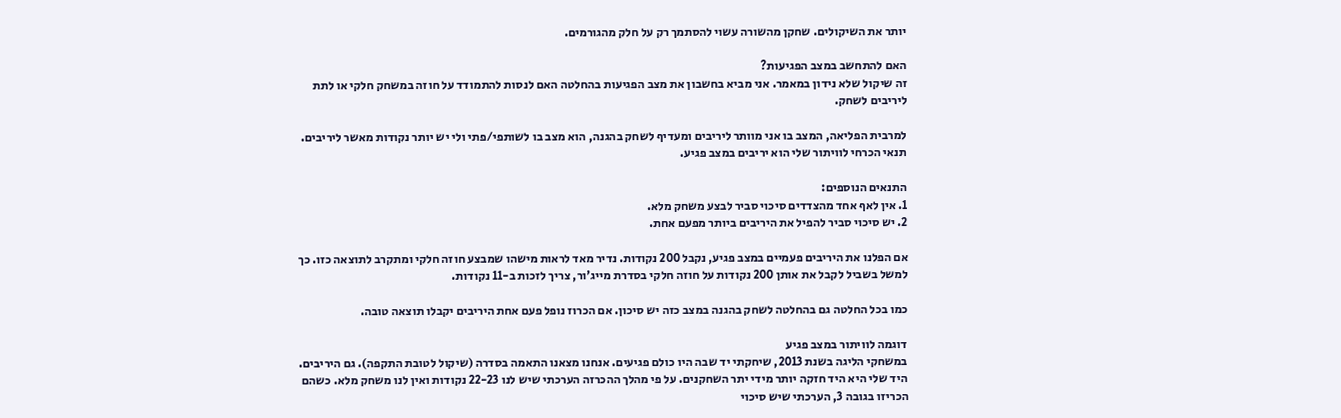יותר את השיקולים. שחקן מהשורה עשוי להסתמך רק על חלק מהגורמים.

האם להתחשב במצב הפגיעות?
זה שיקול שלא נידון במאמר. אני מביא בחשבון את מצב הפגיעות בהחלטה האם לנסות להתמודד על חוזה במשחק חלקי או לתת ליריבים לשחק.

למרבית הפליאה, המצב בו אני מוותר ליריבים ומעדיף לשחק בהגנה, הוא מצב בו לשותפי/פתי ולי יש יותר נקודות מאשר ליריבים. תנאי הכרחי לוויתור שלי הוא יריבים במצב פגיע.

התנאים הנוספים:
1. אין לאף אחד מהצדדים סיכוי סביר לבצע משחק מלא.
2. יש סיכוי סביר להפיל את היריבים ביותר מפעם אחת.

אם הפלנו את היריבים פעמיים במצב פגיע, נקבל 200 נקודות. נדיר מאד לראות מישהו שמבצע חוזה חלקי ומתקרב לתוצאה כזו. כך למשל בשביל לקבל את אותן 200 נקודות על חוזה חלקי בסדרת מייג'ור, צריך לזכות ב-11 נקודות.

כמו בכל החלטה גם בהחלטה לשחק בהגנה במצב כזה יש סיכון. אם הכרוז נופל פעם אחת היריבים יקבלו תוצאה טובה.

דוגמה לוויתור במצב פגיע
במשחקי הליגה בשנת 2013, שיחקתי יד שבה היו כולם פגיעים. אנחנו מצאנו התאמה בסדרה (שיקול לטובת התקפה). גם היריבים.
היד שלי היא היד חזקה יותר מידי יתר השחקנים. על פי מהלך ההכרזה הערכתי שיש לנו 22-23 נקודות ואין לנו משחק מלא. כשהם הכריזו בגובה 3, הערכתי שיש סיכוי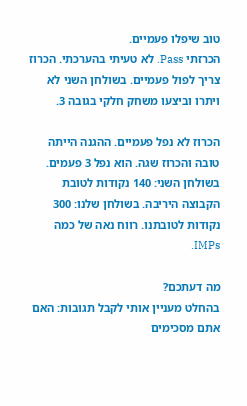טוב שיפלו פעמיים.
הכרזתי Pass. לא טעיתי בהערכתי. הכרוז צריך לפול פעמיים. בשולחן השני לא ויתרו וביצעו משחק חלקי בגובה 3.

הכרוז לא נפל פעמיים. ההגנה הייתה טובה והכרוז שגה. הוא נפל 3 פעמים.
בשולחן השני: 140 נקודות לטובת הקבוצה היריבה. בשולחן שלנו: 300 נקודות לטובתנו. רווח נאה של כמה IMPs.

מה דעתכם?
בהחלט מעניין אותי לקבל תגובות: האם אתם מסכימים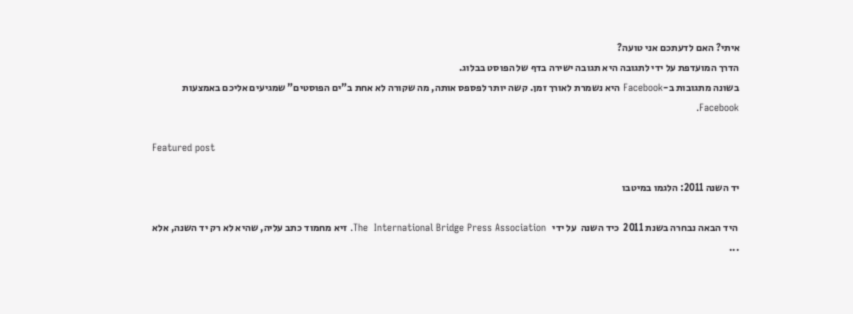איתי? האם לדעתכם אני טועה?
הדרך המועדפת על ידי לתגובה היא תגובה ישירה בדף של הפוסט בבלוג.
בשונה מתגובות ב-Facebook היא נשמרת לאורך זמן. קשה יותר לפספס אותה, מה שקורה לא אחת ב"ים הפוסטים" שמגיעים אליכם באמצעות Facebook.

Featured post

יד השנה 2011: הלגמו במיטבו

 היד הבאה נבחרה בשנת 2011  כיד השנה  על ידי   The  International Bridge Press Association. זיא מחמוד כתב עליה, שהיא לא רק יד השנה, אלא ...